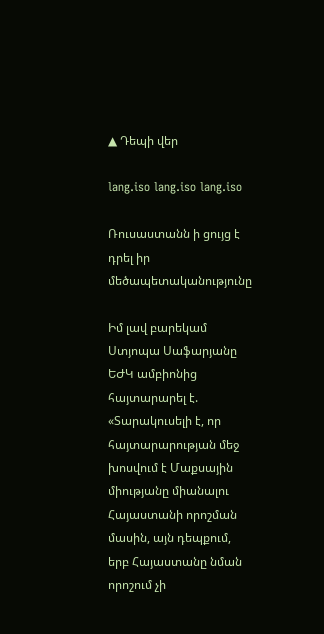▲ Դեպի վեր

lang.iso lang.iso lang.iso

Ռուսաստանն ի ցույց է դրել իր մեծապետականությունը

Իմ լավ բարեկամ Ստյոպա Սաֆարյանը ԵԺԿ ամբիոնից հայտարարել է.
«Տարակուսելի է, որ հայտարարության մեջ խոսվում է Մաքսային միությանը միանալու Հայաստանի որոշման մասին, այն դեպքում, երբ Հայաստանը նման որոշում չի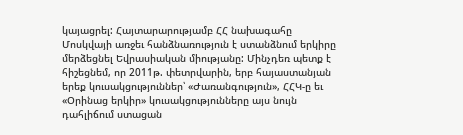կայացրել: Հայտարարությամբ ՀՀ նախագահը Մոսկվայի առջեւ հանձնառություն է ստանձնում երկիրը մերձեցնել Եվրասիական միությանը: Մինչդեռ պետք է հիշեցնեմ, որ 2011թ. փետրվարին, երբ հայաստանյան երեք կուսակցություններ՝ «Ժառանգություն», ՀՀԿ-ը եւ «Օրինաց երկիր» կուսակցությունները այս նույն դահլիճում ստացան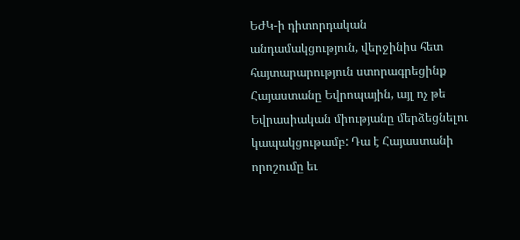ԵԺԿ-ի դիտորդական անդամակցություն, վերջինիս հետ հայտարարություն ստորագրեցինք Հայաստանը Եվրոպային, այլ ոչ թե Եվրասիական միությանը մերձեցնելու կապակցութամբ: Դա է Հայաստանի որոշումը եւ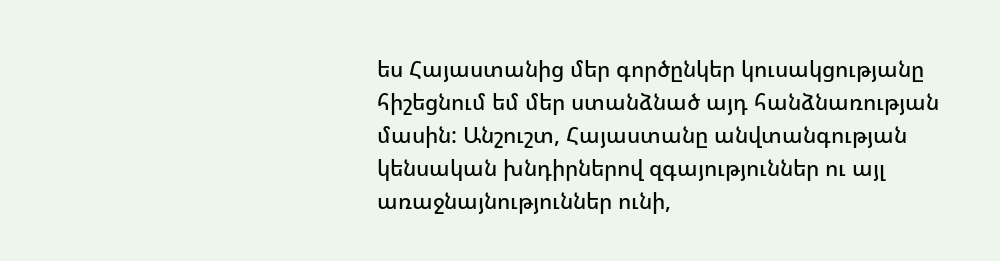ես Հայաստանից մեր գործընկեր կուսակցությանը հիշեցնում եմ մեր ստանձնած այդ հանձնառության մասին: Անշուշտ, Հայաստանը անվտանգության կենսական խնդիրներով զգայություններ ու այլ առաջնայնություններ ունի,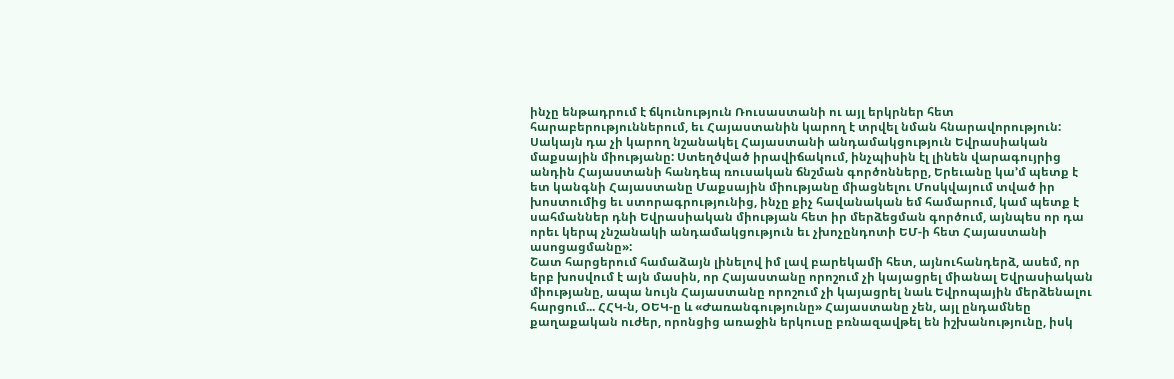ինչը ենթադրում է ճկունություն Ռուսաստանի ու այլ երկրներ հետ հարաբերություններում, եւ Հայաստանին կարող է տրվել նման հնարավորություն: Սակայն դա չի կարող նշանակել Հայաստանի անդամակցություն Եվրասիական մաքսային միությանը: Ստեղծված իրավիճակում, ինչպիսին էլ լինեն վարագույրից անդին Հայաստանի հանդեպ ռուսական ճնշման գործոնները, Երեւանը կա’մ պետք է ետ կանգնի Հայաստանը Մաքսային միությանը միացնելու Մոսկվայում տված իր խոստումից եւ ստորագրությունից, ինչը քիչ հավանական եմ համարում, կամ պետք է սահմաններ դնի Եվրասիական միության հետ իր մերձեցման գործում, այնպես որ դա որեւ կերպ չնշանակի անդամակցություն եւ չխոչընդոտի ԵՄ-ի հետ Հայաստանի ասոցացմանը»:
Շատ հարցերում համաձայն լինելով իմ լավ բարեկամի հետ, այնուհանդերձ, ասեմ, որ երբ խոսվում է այն մասին, որ Հայաստանը որոշում չի կայացրել միանալ Եվրասիական միությանը, ապա նույն Հայաստանը որոշում չի կայացրել նաև Եվրոպային մերձենալու հարցում... ՀՀԿ-ն, ՕԵԿ-ը և «Ժառանգությունը» Հայաստանը չեն, այլ ընդամնեը քաղաքական ուժեր, որոնցից առաջին երկուսը բռնազավթել են իշխանությունը, իսկ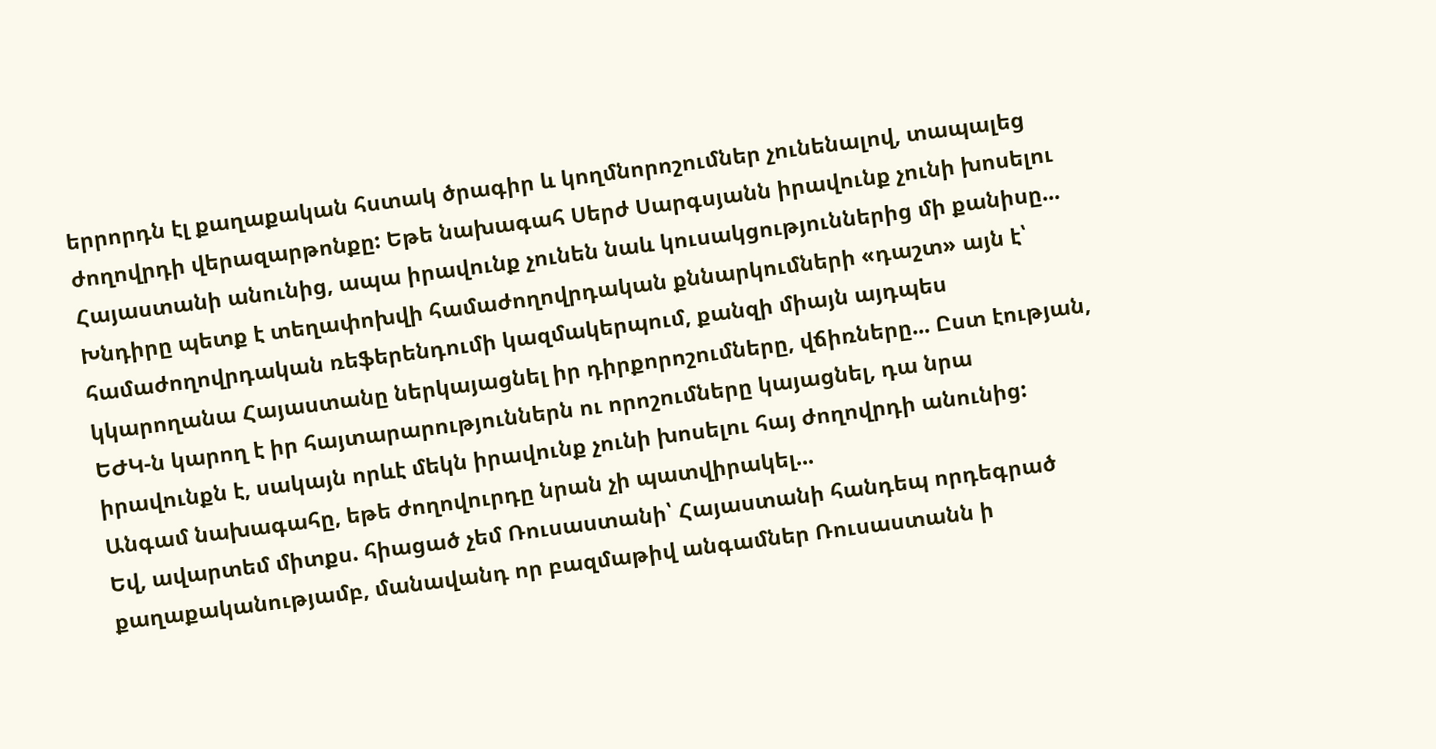երրորդն էլ քաղաքական հստակ ծրագիր և կողմնորոշումներ չունենալով, տապալեց ժողովրդի վերազարթոնքը: Եթե նախագահ Սերժ Սարգսյանն իրավունք չունի խոսելու Հայաստանի անունից, ապա իրավունք չունեն նաև կուսակցություններից մի քանիսը...
Խնդիրը պետք է տեղափոխվի համաժողովրդական քննարկումների «դաշտ» այն է՝ համաժողովրդական ռեֆերենդումի կազմակերպում, քանզի միայն այդպես կկարողանա Հայաստանը ներկայացնել իր դիրքորոշումները, վճիռները... Ըստ էության, ԵԺԿ-ն կարող է իր հայտարարություններն ու որոշումները կայացնել, դա նրա իրավունքն է, սակայն որևէ մեկն իրավունք չունի խոսելու հայ ժողովրդի անունից: Անգամ նախագահը, եթե ժողովուրդը նրան չի պատվիրակել...
Եվ, ավարտեմ միտքս. հիացած չեմ Ռուսաստանի՝ Հայաստանի հանդեպ որդեգրած քաղաքականությամբ, մանավանդ որ բազմաթիվ անգամներ Ռուսաստանն ի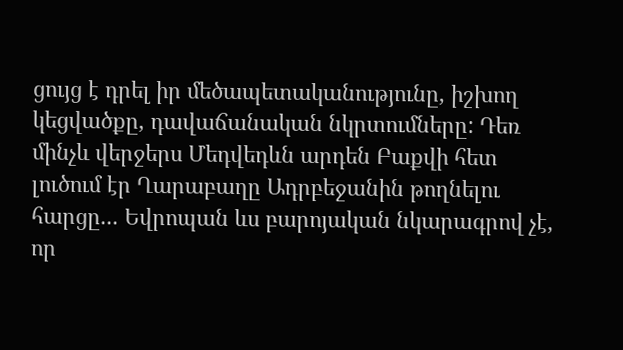ցույց է դրել իր մեծապետականությունը, իշխող կեցվածքը, դավաճանական նկրտումները: Դեռ մինչև վերջերս Մեդվեդևն արդեն Բաքվի հետ լուծում էր Ղարաբաղը Ադրբեջանին թողնելու հարցը... Եվրոպան ևս բարոյական նկարագրով չէ, որ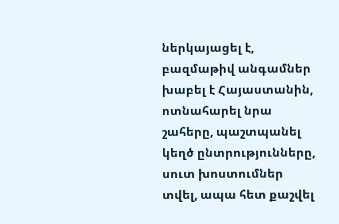ներկայացել է, բազմաթիվ անգամներ խաբել է Հայաստանին, ոտնահարել նրա շահերը, պաշտպանել կեղծ ընտրությունները, սուտ խոստումներ տվել, ապա հետ քաշվել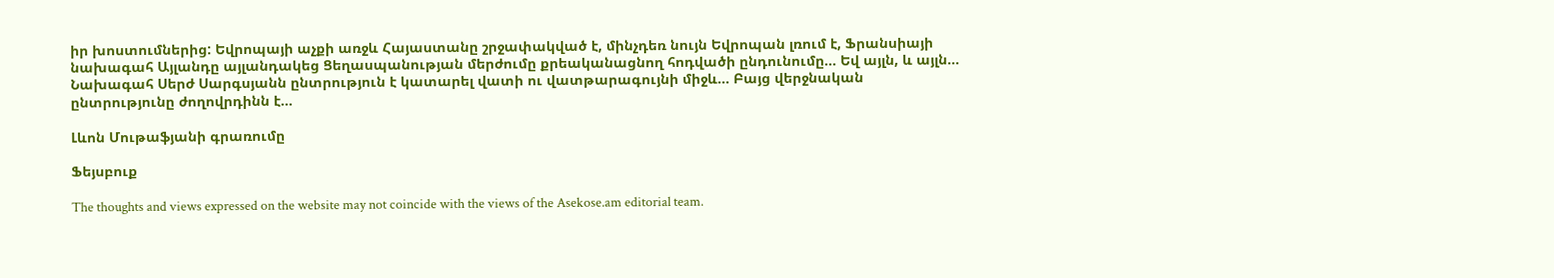իր խոստումներից: Եվրոպայի աչքի առջև Հայաստանը շրջափակված է, մինչդեռ նույն Եվրոպան լռում է, Ֆրանսիայի նախագահ Այլանդը այլանդակեց Ցեղասպանության մերժումը քրեականացնող հոդվածի ընդունումը... Եվ այլն, և այլն... Նախագահ Սերժ Սարգսյանն ընտրություն է կատարել վատի ու վատթարագույնի միջև... Բայց վերջնական ընտրությունը ժողովրդինն է...

Լևոն Մութաֆյանի գրառումը

Ֆեյսբուք

The thoughts and views expressed on the website may not coincide with the views of the Asekose.am editorial team.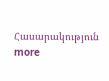Հասարակություն more